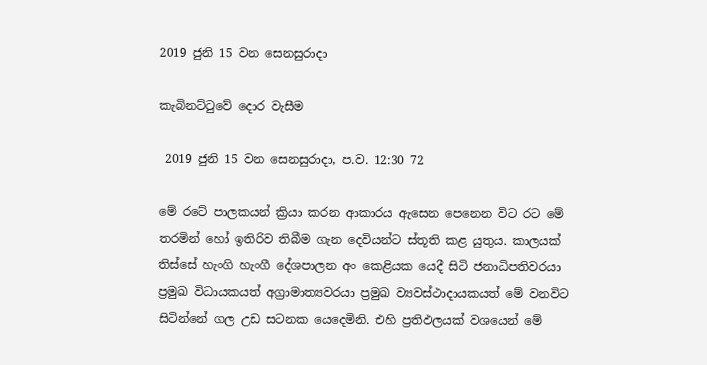2019 ජුනි 15 වන සෙනසුරාදා

කැබිනට්ටුවේ දොර වැසීම

 2019 ජුනි 15 වන සෙනසුරාදා, ප.ව. 12:30 72

මේ රටේ පාලකයන් ක්‍රියා කරන ආකාරය ඇසෙන පෙනෙන විට රට මේ තරමින් හෝ ඉතිරිව තිබීම ගැන දෙවියන්ට ස්තූති කළ යුතුය. කාලයක් තිස්සේ හැංගි හැංගී දේශපාලන අං කෙළියක යෙදී සිටි ජනාධිපතිවරයා ප්‍රමුඛ විධායකයත් අග්‍රාමාත්‍යවරයා ප්‍රමුඛ ව්‍යවස්ථාදායකයත් මේ වනවිට සිටින්නේ ගල උඩ සටනක යෙදෙමිනි. එහි ප්‍රතිඵලයක් වශයෙන් මේ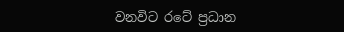වනවිට රටේ ප්‍රධාන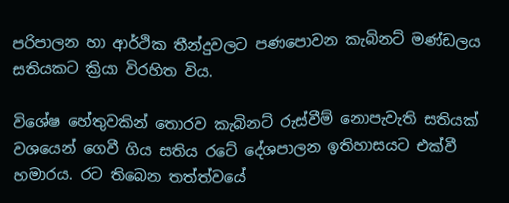පරිපාලන හා ආර්ථික තීන්දුවලට පණපොවන කැබිනට් මණ්ඩලය සතියකට ක්‍රියා විරහිත විය.

විශේෂ හේතුවකින් තොරව කැබිනට් රුස්වීම් නොපැවැති සතියක් වශයෙන් ගෙවී ගිය සතිය රටේ දේශපාලන ඉතිහාසයට එක්වී හමාරය. රට තිබෙන තත්ත්වයේ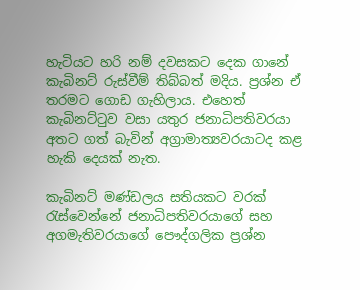හැටියට හරි නම් දවසකට දෙක ගානේ කැබිනට් රුස්වීම් තිබ්බත් මදිය. ප්‍රශ්න ඒ තරමට ගොඩ ගැහිලාය. එහෙත් කැබිනට්ටුව වසා යතුර ජනාධිපතිවරයා අතට ගත් බැවින් අග්‍රාමාත්‍යවරයාටද කළ හැකි දෙයක් නැත.

කැබිනට් මණ්ඩලය සතියකට වරක් රැස්වෙන්නේ ජනාධිපතිවරයාගේ සහ අගමැතිවරයාගේ පෞද්ගලික ප්‍රශ්න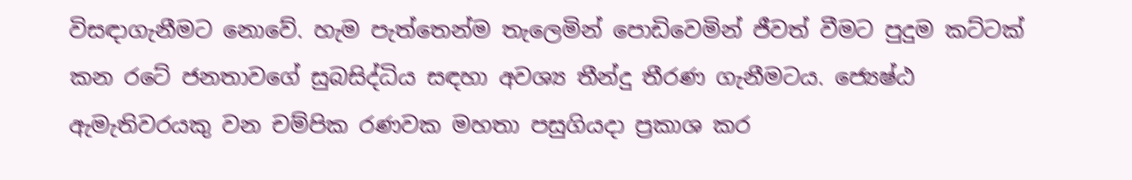විසඳාගැනීමට නොවේ. හැම පැත්තෙන්ම තැලෙමින් පොඩිවෙමින් ජීවත් වීමට පුදුම කට්ටක් කන රටේ ජනතාවගේ සුබසිද්ධිය සඳහා අවශ්‍ය තීන්දු තීරණ ගැනීමටය. ජ්‍යෙෂ්ඨ ඇමැතිවරයකු වන චම්පික රණවක මහතා පසුගියදා ප්‍රකාශ කර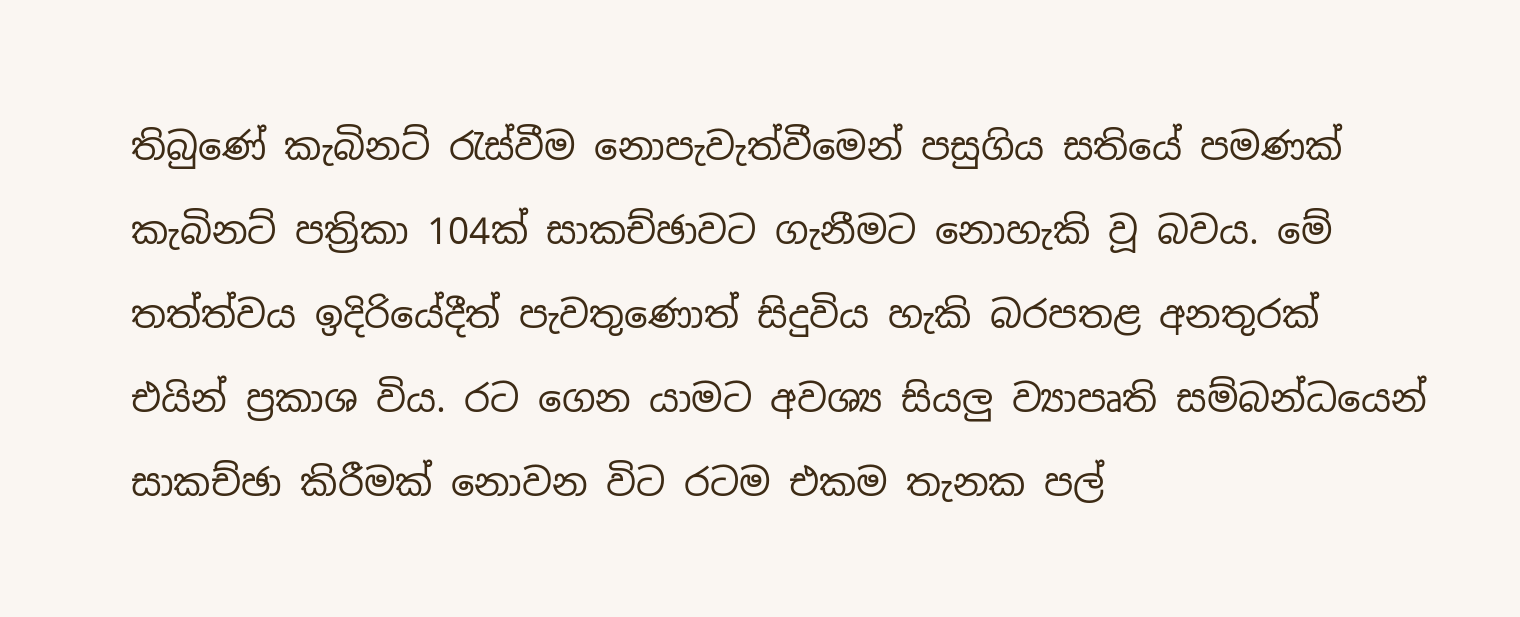තිබුණේ කැබිනට් රැස්වීම නොපැවැත්වීමෙන් පසුගිය සතියේ පමණක් කැබිනට් පත්‍රිකා 104ක් සාකච්ඡාවට ගැනීමට නොහැකි වූ බවය. මේ තත්ත්වය ඉදිරියේදීත් පැවතුණොත් සිදුවිය හැකි බරපතළ අනතුරක් එයින් ප්‍රකාශ විය. රට ගෙන යාමට අවශ්‍ය සියලු ව්‍යාපෘති සම්බන්ධයෙන් සාකච්ඡා කිරීමක් නොවන විට රටම එකම තැනක පල්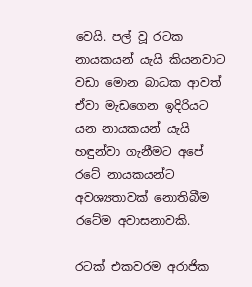වෙයි. පල් වූ රටක නායකයන් යැයි කියනවාට වඩා මොන බාධක ආවත් ඒවා මැඩගෙන ඉදිරියට යන නායකයන් යැයි හඳුන්වා ගැනීමට අපේ රටේ නායකයන්ට අවශ්‍යතාවක් නොතිබීම රටේම අවාසනාවකි.

රටක් එකවරම අරාජික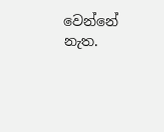වෙන්නේ නැත.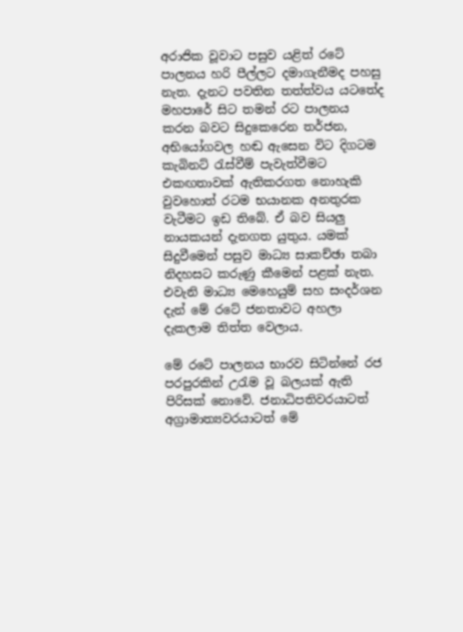අරාජික වූවාට පසුව යළිත් රටේ පාලනය හරි පීල්ලට දමාගැනීමද පහසු නැත. දැනට පවතින තත්ත්වය යටතේද මහපාරේ සිට තමන් රට පාලනය කරන බවට සිදුකෙරෙන තර්ජන, අභියෝගවල හඬ ඇසෙන විට දිගටම කැබිනට් රැස්වීම් පැවැත්වීමට එකඟතාවක් ඇතිකරගත නොහැකි වුවහොත් රටම භයානක අනතුරක වැටීමට ඉඩ තිබේ. ඒ බව සියලු නායකයන් දැනගත යුතුය. යමක් සිදුවීමෙන් පසුව මාධ්‍ය සාකච්ඡා තබා නිදහසට කරුණු කීමෙන් පළක් නැත. එවැනි මාධ්‍ය මෙහෙයුම් සහ සංදර්ශන දැන් මේ රටේ ජනතාවට අහලා දැකලාම තිත්ත වෙලාය.

මේ රටේ පාලනය භාරව සිටින්නේ රජ පරපුරකින් උරැම වූ බලයක් ඇති පිරිසක් නොවේ. ජනාධිපතිවරයාටත් අග්‍රාමාත්‍යවරයාටත් මේ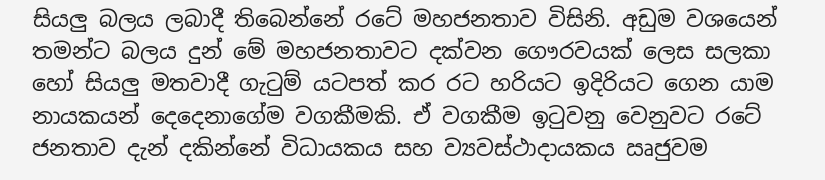සියලු බලය ලබාදී තිබෙන්නේ රටේ මහජනතාව විසිනි. අඩුම වශයෙන් තමන්ට බලය දුන් මේ මහජනතාවට දක්වන ගෞරවයක් ලෙස සලකා හෝ සියලු මතවාදී ගැටුම් යටපත් කර රට හරියට ඉදිරියට ගෙන යාම නායකයන් දෙදෙනාගේම වගකීමකි. ඒ වගකීම ඉටුවනු වෙනුවට රටේ ජනතාව දැන් දකින්නේ විධායකය සහ ව්‍යවස්ථාදායකය ඍජුවම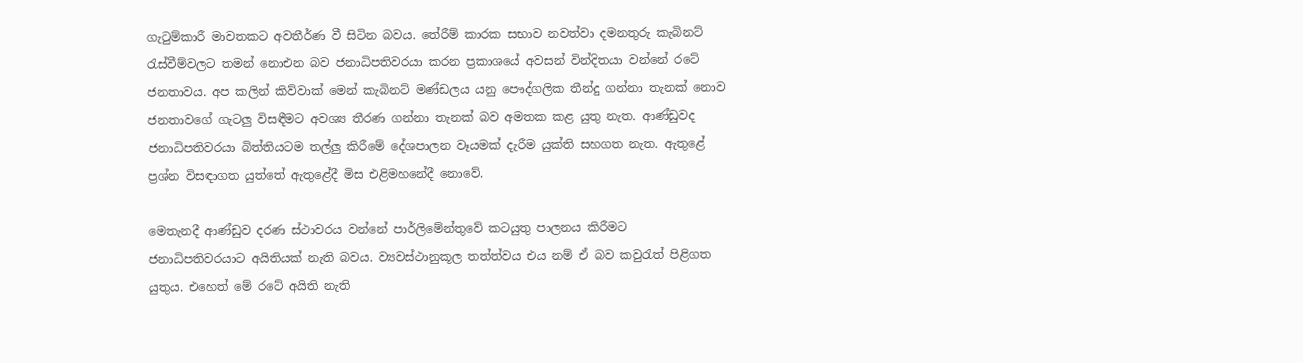ගැටුම්කාරී මාවතකට අවතීර්ණ වී සිටින බවය. තේරීම් කාරක සභාව නවත්වා දමනතුරු කැබිනට් රැස්වීම්වලට තමන් නොඑන බව ජනාධිපතිවරයා කරන ප්‍රකාශයේ අවසන් වින්දිතයා වන්නේ රටේ ජනතාවය. අප කලින් කිව්වාක් මෙන් කැබිනට් මණ්ඩලය යනු පෞද්ගලික තීන්දු ගන්නා තැනක් නොව ජනතාවගේ ගැටලු විසඳීමට අවශ්‍ය තීරණ ගන්නා තැනක් බව අමතක කළ යුතු නැත. ආණ්ඩුවද ජනාධිපතිවරයා බිත්තියටම තල්ලු කිරීමේ දේශපාලන වෑයමක් දැරීම යුක්ති සහගත නැත. ඇතුළේ ප්‍රශ්න විසඳාගත යුත්තේ ඇතුළේදී මිස එළිමහනේදී නොවේ.

මෙතැනදී ආණ්ඩුව දරණ ස්ථාවරය වන්නේ පාර්ලිමේන්තුවේ කටයුතු පාලනය කිරීමට ජනාධිපතිවරයාට අයිතියක් නැති බවය. ව්‍යවස්ථානුකූල තත්ත්වය එය නම් ඒ බව කවුරැත් පිළිගත යුතුය. එහෙත් මේ රටේ අයිති නැති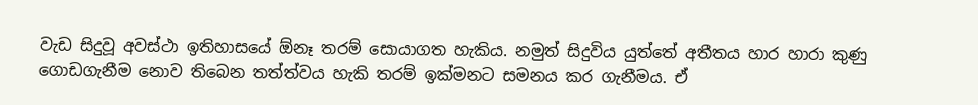වැඩ සිදුවූ අවස්ථා ඉතිහාසයේ ඕනෑ තරම් සොයාගත හැකිය. නමුත් සිදුවිය යුත්තේ අතීතය හාර හාරා කුණු ගොඩගැනීම නොව තිබෙන තත්ත්වය හැකි තරම් ඉක්මනට සමනය කර ගැනීමය. ඒ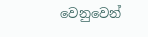වෙනුවෙන්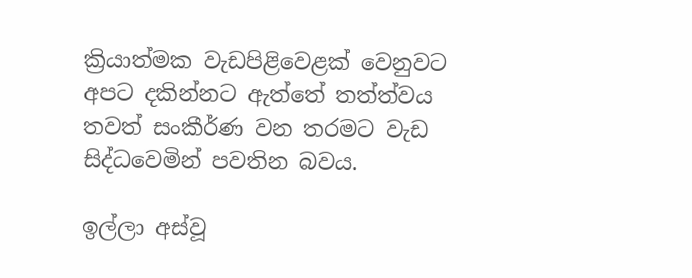ක්‍රියාත්මක වැඩපිළිවෙළක් වෙනුවට අපට දකින්නට ඇත්තේ තත්ත්වය තවත් සංකීර්ණ වන තරමට වැඩ සිද්ධවෙමින් පවතින බවය.

ඉල්ලා අස්වූ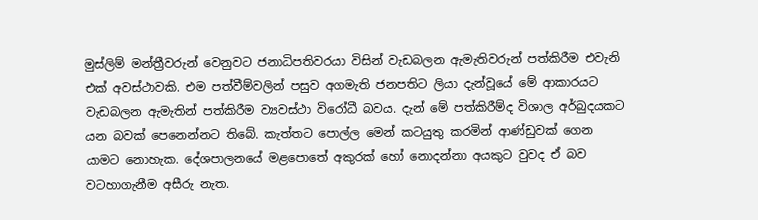මුස්ලිම් මන්ත්‍රීවරුන් වෙනුවට ජනාධිපතිවරයා විසින් වැඩබලන ඇමැතිවරුන් පත්කිරීම එවැනි එක් අවස්ථාවකි. එම පත්වීම්වලින් පසුව අගමැති ජනපතිට ලියා දැන්වූයේ මේ ආකාරයට වැඩබලන ඇමැතින් පත්කිරීම ව්‍යවස්ථා විරෝධී බවය. දැන් මේ පත්කිරීම්ද විශාල අර්බුදයකට යන බවක් පෙනෙන්නට තිබේ. කැත්තට පොල්ල මෙන් කටයුතු කරමින් ආණ්ඩුවක් ගෙන යාමට නොහැක. දේශපාලනයේ මළපොතේ අකුරක් හෝ නොදන්නා අයකුට වුවද ඒ බව වටහාගැනීම අසීරු නැත.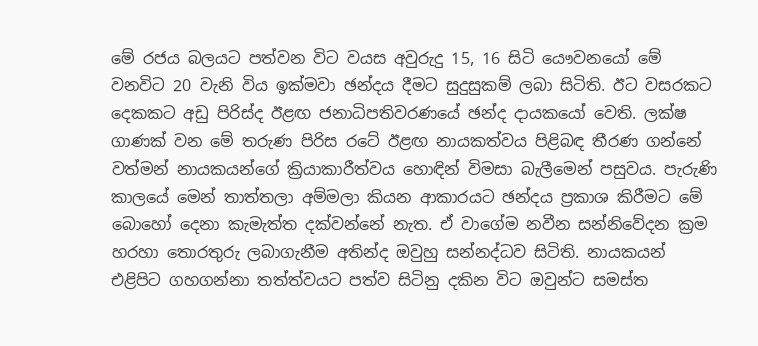මේ රජය බලයට පත්වන විට වයස අවුරුදු 15, 16 සිටි යෞවනයෝ මේ වනවිට 20 වැනි විය ඉක්මවා ඡන්දය දීමට සුදුසුකම් ලබා සිටිති. ඊට වසරකට දෙකකට අඩු පිරිස්ද ඊළඟ ජනාධිපතිවරණයේ ඡන්ද දායකයෝ වෙති. ලක්ෂ ගාණක් වන මේ තරුණ පිරිස රටේ ඊළඟ නායකත්වය පිළිබඳ තීරණ ගන්නේ වත්මන් නායකයන්ගේ ක්‍රියාකාරීත්වය හොඳින් විමසා බැලීමෙන් පසුවය. පැරුණි කාලයේ මෙන් තාත්තලා අම්මලා කියන ආකාරයට ඡන්දය ප්‍රකාශ කිරීමට මේ බොහෝ දෙනා කැමැත්ත දක්වන්නේ නැත. ඒ වාගේම නවීන සන්නිවේදන ක්‍රම හරහා තොරතුරු ලබාගැනීම අතින්ද ඔවුහු සන්නද්ධව සිටිති. නායකයන් එළිපිට ගහගන්නා තත්ත්වයට පත්ව සිටිනු දකින විට ඔවුන්ට සමස්ත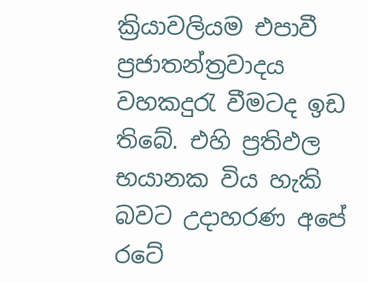ක්‍රියාවලියම එපාවී ප්‍රජාතන්ත්‍රවාදය වහකදුරැ වීමටද ඉඩ තිබේ. එහි ප්‍රතිඵල භයානක විය හැකි බවට උදාහරණ අපේ රටේ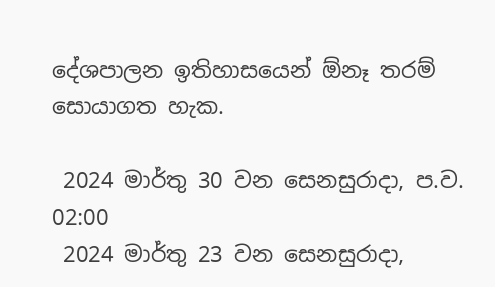දේශපාලන ඉතිහාසයෙන් ඕනෑ තරම් සොයාගත හැක.

 2024 මාර්තු 30 වන සෙනසුරාදා, ප.ව. 02:00
 2024 මාර්තු 23 වන සෙනසුරාදා,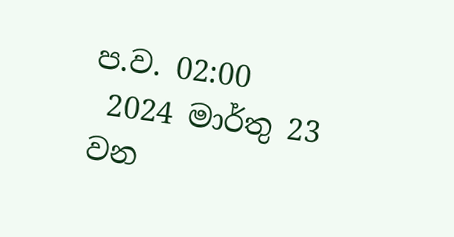ප.ව. 02:00
 2024 මාර්තු 23 වන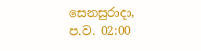සෙනසුරාදා, ප.ව. 02:00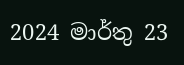2024 මාර්තු 23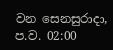වන සෙනසුරාදා, ප.ව. 02:00